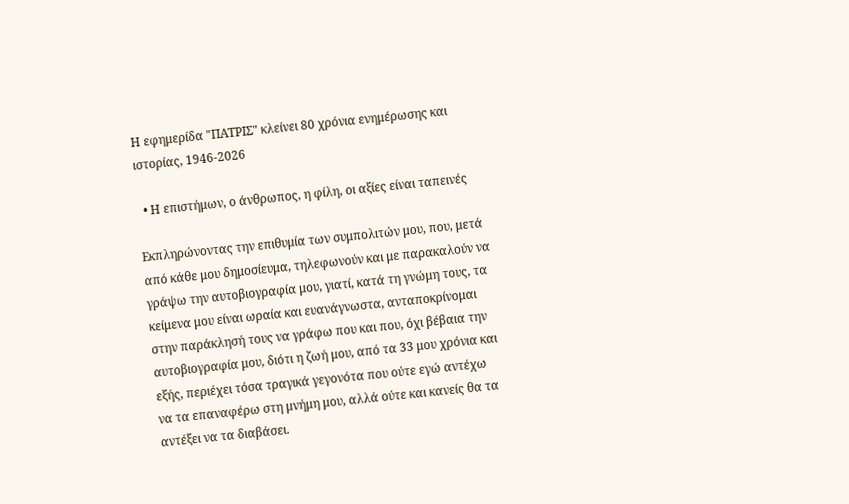Η εφημερίδα "ΠΑΤΡΙΣ" κλείνει 80 χρόνια ενημέρωσης και ιστορίας, 1946-2026

  • Η επιστήμων, ο άνθρωπος, η φίλη, οι αξίες είναι ταπεινές

Εκπληρώνοντας την επιθυμία των συμπολιτών μου, που, μετά από κάθε μου δημοσίευμα, τηλεφωνούν και με παρακαλούν να γράψω την αυτοβιογραφία μου, γιατί, κατά τη γνώμη τους, τα κείμενα μου είναι ωραία και ευανάγνωστα, ανταποκρίνομαι στην παράκλησή τους να γράφω που και που, όχι βέβαια την αυτοβιογραφία μου, διότι η ζωή μου, από τα 33 μου χρόνια και εξής, περιέχει τόσα τραγικά γεγονότα που ούτε εγώ αντέχω να τα επαναφέρω στη μνήμη μου, αλλά ούτε και κανείς θα τα αντέξει να τα διαβάσει.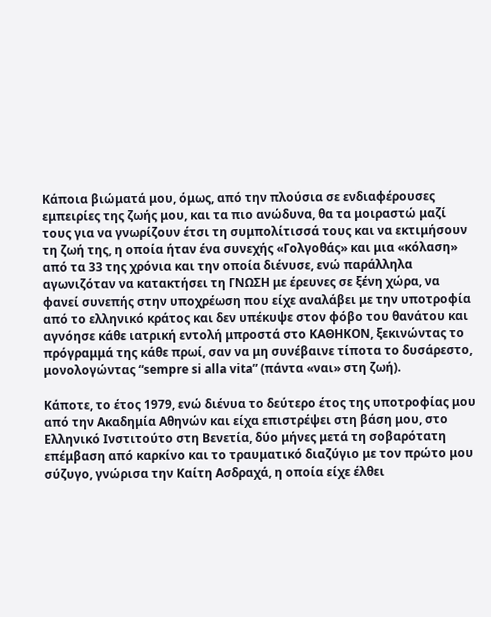Κάποια βιώματά μου, όμως, από την πλούσια σε ενδιαφέρουσες εμπειρίες της ζωής μου, και τα πιο ανώδυνα, θα τα μοιραστώ μαζί τους για να γνωρίζουν έτσι τη συμπολίτισσά τους και να εκτιμήσουν τη ζωή της, η οποία ήταν ένα συνεχής «Γολγοθάς» και μια «κόλαση» από τα 33 της χρόνια και την οποία διένυσε, ενώ παράλληλα αγωνιζόταν να κατακτήσει τη ΓΝΩΣΗ με έρευνες σε ξένη χώρα, να φανεί συνεπής στην υποχρέωση που είχε αναλάβει με την υποτροφία από το ελληνικό κράτος και δεν υπέκυψε στον φόβο του θανάτου και αγνόησε κάθε ιατρική εντολή μπροστά στο ΚΑΘΗΚΟΝ, ξεκινώντας το πρόγραμμά της κάθε πρωί, σαν να μη συνέβαινε τίποτα το δυσάρεστο, μονολογώντας “sempre si alla vita” (πάντα «ναι» στη ζωή).

Κάποτε, το έτος 1979, ενώ διένυα το δεύτερο έτος της υποτροφίας μου από την Ακαδημία Αθηνών και είχα επιστρέψει στη βάση μου, στο Ελληνικό Ινστιτούτο στη Βενετία, δύο μήνες μετά τη σοβαρότατη επέμβαση από καρκίνο και το τραυματικό διαζύγιο με τον πρώτο μου σύζυγο, γνώρισα την Καίτη Ασδραχά, η οποία είχε έλθει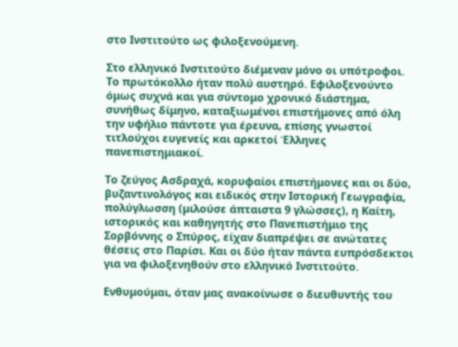στο Ινστιτούτο ως φιλοξενούμενη.

Στο ελληνικό Ινστιτούτο διέμεναν μόνο οι υπότροφοι. Το πρωτόκολλο ήταν πολύ αυστηρό. Εφιλοξενούντο όμως συχνά και για σύντομο χρονικό διάστημα, συνήθως δίμηνο, καταξιωμένοι επιστήμονες από όλη την υφήλιο πάντοτε για έρευνα, επίσης γνωστοί τιτλούχοι ευγενείς και αρκετοί Έλληνες πανεπιστημιακοί.

Το ζεύγος Ασδραχά, κορυφαίοι επιστήμονες και οι δύο, βυζαντινολόγος και ειδικός στην Ιστορική Γεωγραφία, πολύγλωσση (μιλούσε άπταιστα 9 γλώσσες), η Καίτη, ιστορικός και καθηγητής στο Πανεπιστήμιο της Σορβόννης ο Σπύρος, είχαν διαπρέψει σε ανώτατες θέσεις στο Παρίσι. Και οι δύο ήταν πάντα ευπρόσδεκτοι για να φιλοξενηθούν στο ελληνικό Ινστιτούτο.

Ενθυμούμαι, όταν μας ανακοίνωσε ο διευθυντής του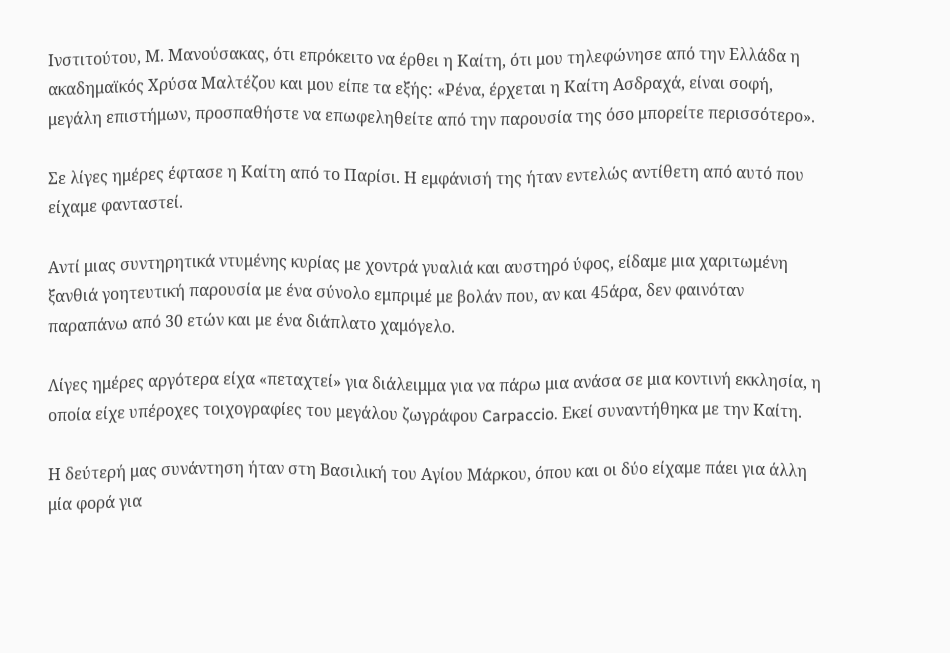Ινστιτούτου, Μ. Μανούσακας, ότι επρόκειτο να έρθει η Καίτη, ότι μου τηλεφώνησε από την Ελλάδα η ακαδημαϊκός Χρύσα Μαλτέζου και μου είπε τα εξής: «Ρένα, έρχεται η Καίτη Ασδραχά, είναι σοφή, μεγάλη επιστήμων, προσπαθήστε να επωφεληθείτε από την παρουσία της όσο μπορείτε περισσότερο».

Σε λίγες ημέρες έφτασε η Καίτη από το Παρίσι. Η εμφάνισή της ήταν εντελώς αντίθετη από αυτό που είχαμε φανταστεί.

Αντί μιας συντηρητικά ντυμένης κυρίας με χοντρά γυαλιά και αυστηρό ύφος, είδαμε μια χαριτωμένη ξανθιά γοητευτική παρουσία με ένα σύνολο εμπριμέ με βολάν που, αν και 45άρα, δεν φαινόταν παραπάνω από 30 ετών και με ένα διάπλατο χαμόγελο.

Λίγες ημέρες αργότερα είχα «πεταχτεί» για διάλειμμα για να πάρω μια ανάσα σε μια κοντινή εκκλησία, η οποία είχε υπέροχες τοιχογραφίες του μεγάλου ζωγράφου Carpaccio. Εκεί συναντήθηκα με την Καίτη.

Η δεύτερή μας συνάντηση ήταν στη Βασιλική του Αγίου Μάρκου, όπου και οι δύο είχαμε πάει για άλλη μία φορά για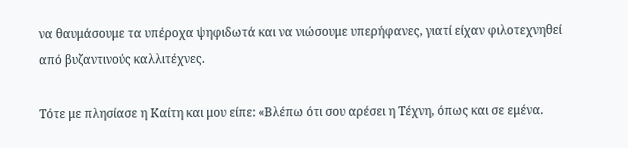να θαυμάσουμε τα υπέροχα ψηφιδωτά και να νιώσουμε υπερήφανες, γιατί είχαν φιλοτεχνηθεί από βυζαντινούς καλλιτέχνες.

Τότε με πλησίασε η Καίτη και μου είπε: «Βλέπω ότι σου αρέσει η Τέχνη, όπως και σε εμένα.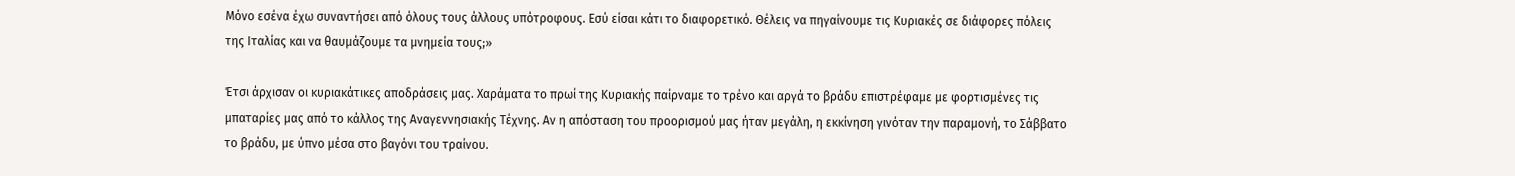Μόνο εσένα έχω συναντήσει από όλους τους άλλους υπότροφους. Εσύ είσαι κάτι το διαφορετικό. Θέλεις να πηγαίνουμε τις Κυριακές σε διάφορες πόλεις της Ιταλίας και να θαυμάζουμε τα μνημεία τους;»

Έτσι άρχισαν οι κυριακάτικες αποδράσεις μας. Χαράματα το πρωί της Κυριακής παίρναμε το τρένο και αργά το βράδυ επιστρέφαμε με φορτισμένες τις μπαταρίες μας από το κάλλος της Αναγεννησιακής Τέχνης. Αν η απόσταση του προορισμού μας ήταν μεγάλη, η εκκίνηση γινόταν την παραμονή, το Σάββατο το βράδυ, με ύπνο μέσα στο βαγόνι του τραίνου.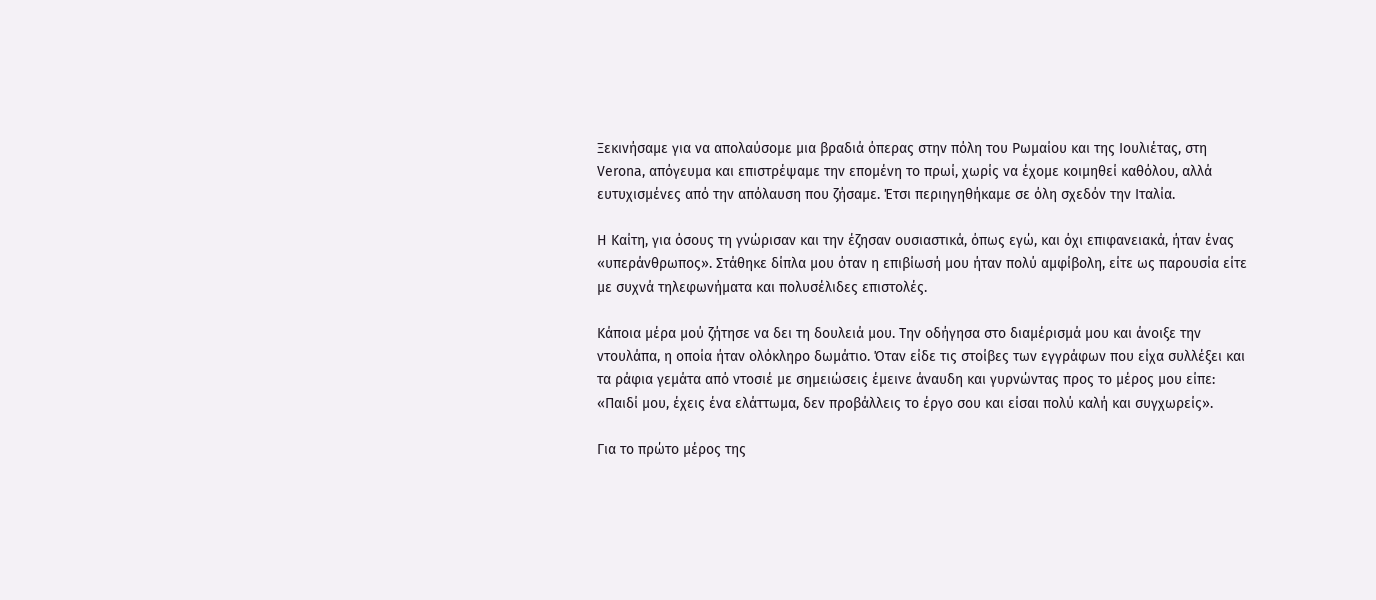Ξεκινήσαμε για να απολαύσομε μια βραδιά όπερας στην πόλη του Ρωμαίου και της Ιουλιέτας, στη Verona, απόγευμα και επιστρέψαμε την επομένη το πρωί, χωρίς να έχομε κοιμηθεί καθόλου, αλλά ευτυχισμένες από την απόλαυση που ζήσαμε. Έτσι περιηγηθήκαμε σε όλη σχεδόν την Ιταλία.

Η Καίτη, για όσους τη γνώρισαν και την έζησαν ουσιαστικά, όπως εγώ, και όχι επιφανειακά, ήταν ένας «υπεράνθρωπος». Στάθηκε δίπλα μου όταν η επιβίωσή μου ήταν πολύ αμφίβολη, είτε ως παρουσία είτε με συχνά τηλεφωνήματα και πολυσέλιδες επιστολές.

Κάποια μέρα μού ζήτησε να δει τη δουλειά μου. Την οδήγησα στο διαμέρισμά μου και άνοιξε την ντουλάπα, η οποία ήταν ολόκληρο δωμάτιο. Όταν είδε τις στοίβες των εγγράφων που είχα συλλέξει και τα ράφια γεμάτα από ντοσιέ με σημειώσεις έμεινε άναυδη και γυρνώντας προς το μέρος μου είπε: «Παιδί μου, έχεις ένα ελάττωμα, δεν προβάλλεις το έργο σου και είσαι πολύ καλή και συγχωρείς».

Για το πρώτο μέρος της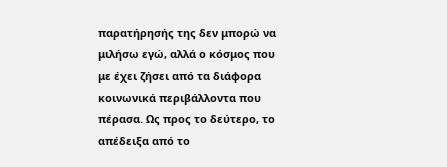παρατήρησής της δεν μπορώ να μιλήσω εγώ, αλλά ο κόσμος που με έχει ζήσει από τα διάφορα κοινωνικά περιβάλλοντα που πέρασα. Ως προς το δεύτερο, το απέδειξα από το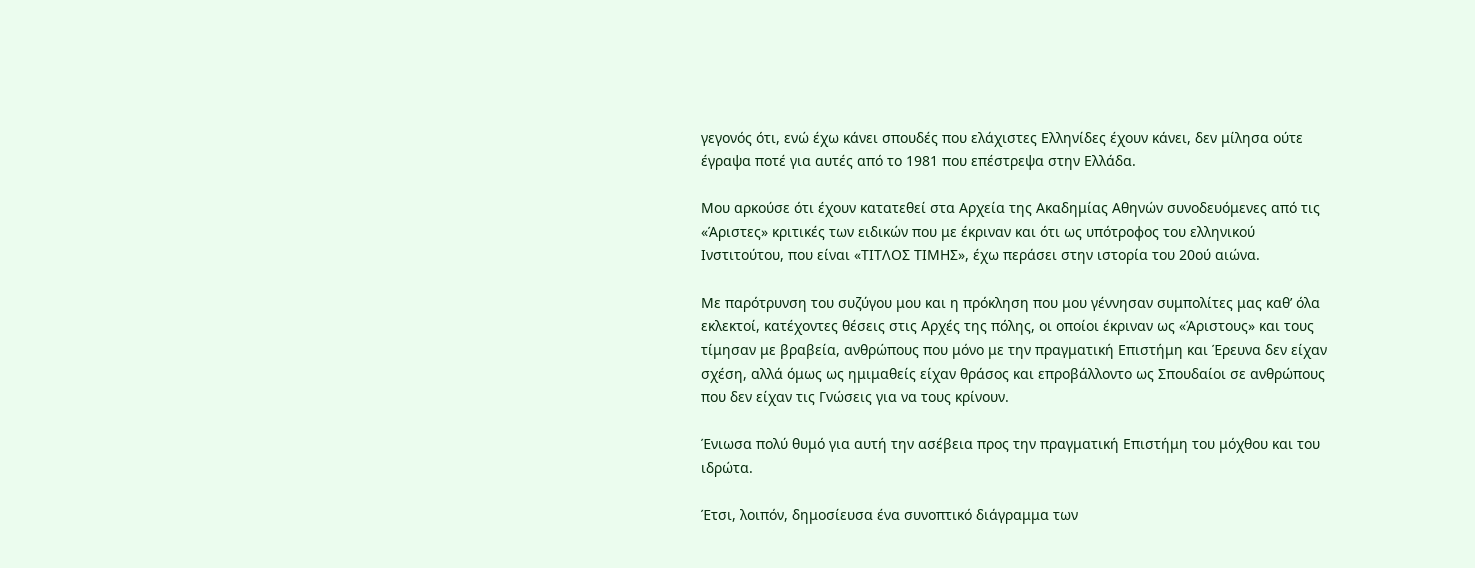γεγονός ότι, ενώ έχω κάνει σπουδές που ελάχιστες Ελληνίδες έχουν κάνει, δεν μίλησα ούτε έγραψα ποτέ για αυτές από το 1981 που επέστρεψα στην Ελλάδα.

Μου αρκούσε ότι έχουν κατατεθεί στα Αρχεία της Ακαδημίας Αθηνών συνοδευόμενες από τις «Άριστες» κριτικές των ειδικών που με έκριναν και ότι ως υπότροφος του ελληνικού Ινστιτούτου, που είναι «ΤΙΤΛΟΣ ΤΙΜΗΣ», έχω περάσει στην ιστορία του 20ού αιώνα.

Με παρότρυνση του συζύγου μου και η πρόκληση που μου γέννησαν συμπολίτες μας καθ’ όλα εκλεκτοί, κατέχοντες θέσεις στις Αρχές της πόλης, οι οποίοι έκριναν ως «Άριστους» και τους τίμησαν με βραβεία, ανθρώπους που μόνο με την πραγματική Επιστήμη και Έρευνα δεν είχαν σχέση, αλλά όμως ως ημιμαθείς είχαν θράσος και επροβάλλοντο ως Σπουδαίοι σε ανθρώπους που δεν είχαν τις Γνώσεις για να τους κρίνουν.

Ένιωσα πολύ θυμό για αυτή την ασέβεια προς την πραγματική Επιστήμη του μόχθου και του ιδρώτα.

Έτσι, λοιπόν, δημοσίευσα ένα συνοπτικό διάγραμμα των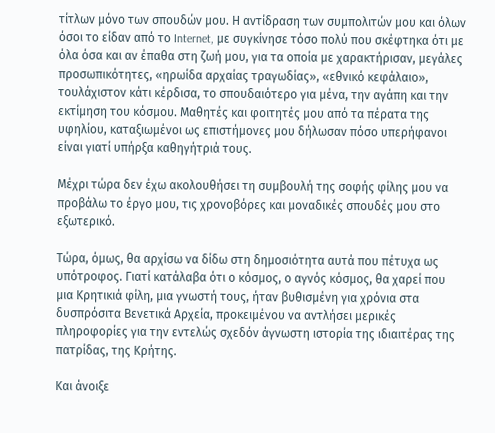τίτλων μόνο των σπουδών μου. Η αντίδραση των συμπολιτών μου και όλων όσοι το είδαν από το Internet, με συγκίνησε τόσο πολύ που σκέφτηκα ότι με όλα όσα και αν έπαθα στη ζωή μου, για τα οποία με χαρακτήρισαν, μεγάλες προσωπικότητες, «ηρωίδα αρχαίας τραγωδίας», «εθνικό κεφάλαιο», τουλάχιστον κάτι κέρδισα, το σπουδαιότερο για μένα, την αγάπη και την εκτίμηση του κόσμου. Μαθητές και φοιτητές μου από τα πέρατα της υφηλίου, καταξιωμένοι ως επιστήμονες μου δήλωσαν πόσο υπερήφανοι είναι γιατί υπήρξα καθηγήτριά τους.

Μέχρι τώρα δεν έχω ακολουθήσει τη συμβουλή της σοφής φίλης μου να προβάλω το έργο μου, τις χρονοβόρες και μοναδικές σπουδές μου στο εξωτερικό.

Τώρα, όμως, θα αρχίσω να δίδω στη δημοσιότητα αυτά που πέτυχα ως υπότροφος. Γιατί κατάλαβα ότι ο κόσμος, ο αγνός κόσμος, θα χαρεί που μια Κρητικιά φίλη, μια γνωστή τους, ήταν βυθισμένη για χρόνια στα δυσπρόσιτα Βενετικά Αρχεία, προκειμένου να αντλήσει μερικές πληροφορίες για την εντελώς σχεδόν άγνωστη ιστορία της ιδιαιτέρας της πατρίδας, της Κρήτης.

Και άνοιξε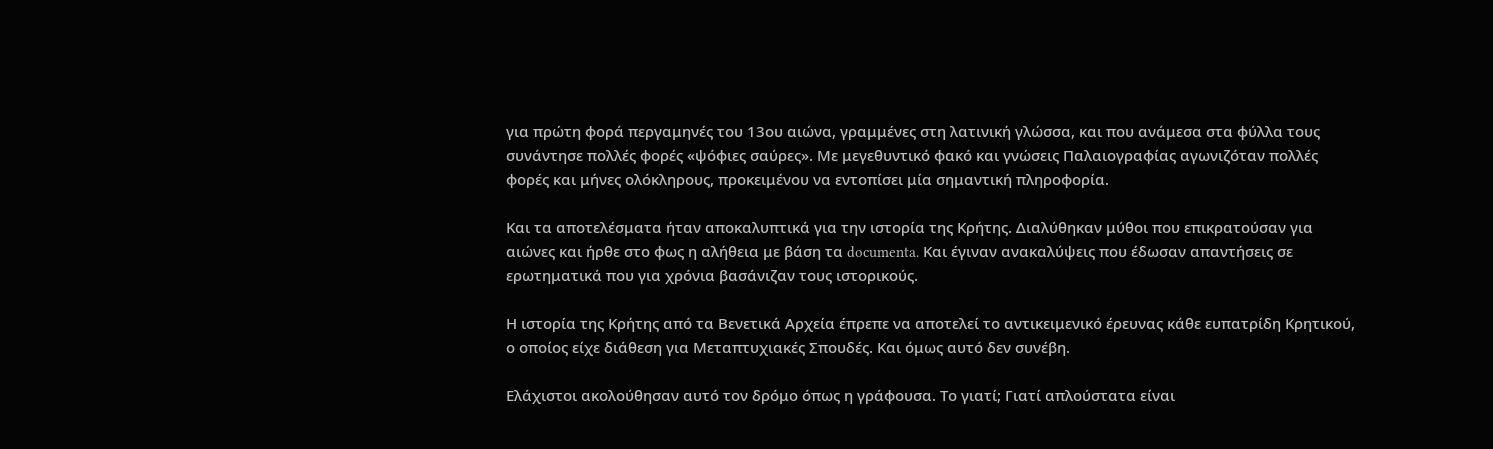για πρώτη φορά περγαμηνές του 13ου αιώνα, γραμμένες στη λατινική γλώσσα, και που ανάμεσα στα φύλλα τους συνάντησε πολλές φορές «ψόφιες σαύρες». Με μεγεθυντικό φακό και γνώσεις Παλαιογραφίας αγωνιζόταν πολλές φορές και μήνες ολόκληρους, προκειμένου να εντοπίσει μία σημαντική πληροφορία.

Και τα αποτελέσματα ήταν αποκαλυπτικά για την ιστορία της Κρήτης. Διαλύθηκαν μύθοι που επικρατούσαν για αιώνες και ήρθε στο φως η αλήθεια με βάση τα documenta. Και έγιναν ανακαλύψεις που έδωσαν απαντήσεις σε ερωτηματικά που για χρόνια βασάνιζαν τους ιστορικούς.

Η ιστορία της Κρήτης από τα Βενετικά Αρχεία έπρεπε να αποτελεί το αντικειμενικό έρευνας κάθε ευπατρίδη Κρητικού, ο οποίος είχε διάθεση για Μεταπτυχιακές Σπουδές. Και όμως αυτό δεν συνέβη.

Ελάχιστοι ακολούθησαν αυτό τον δρόμο όπως η γράφουσα. Το γιατί; Γιατί απλούστατα είναι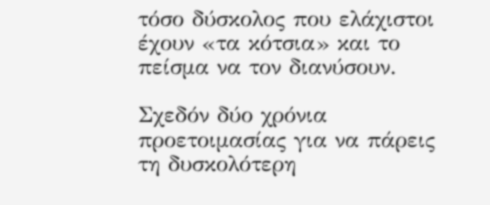τόσο δύσκολος που ελάχιστοι έχουν «τα κότσια» και το πείσμα να τον διανύσουν.

Σχεδόν δύο χρόνια προετοιμασίας για να πάρεις τη δυσκολότερη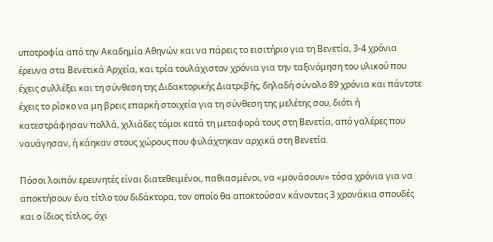υποτροφία από την Ακαδημία Αθηνών και να πάρεις το εισιτήριο για τη Βενετία, 3-4 χρόνια έρευνα στα Βενετικά Αρχεία, και τρία τουλάχιστον χρόνια για την ταξινόμηση του υλικού που έχεις συλλέξει και τη σύνθεση της Διδακτορικής Διατριβής, δηλαδή σύνολο 89 χρόνια και πάντοτε έχεις το ρίσκο να μη βρεις επαρκή στοιχεία για τη σύνθεση της μελέτης σου, διότι ή κατεστράφησαν πολλά, χιλιάδες τόμοι κατά τη μεταφορά τους στη Βενετία, από γαλέρες που ναυάγησαν, ή κάηκαν στους χώρους που φυλάχτηκαν αρχικά στη Βενετία.

Πόσοι λοιπόν ερευνητές είναι διατεθειμένοι, παθιασμένοι, να «μονάσουν» τόσα χρόνια για να αποκτήσουν ένα τίτλο του διδάκτορα, τον οποίο θα αποκτούσαν κάνοντας 3 χρονάκια σπουδές και ο ίδιος τίτλος, όχι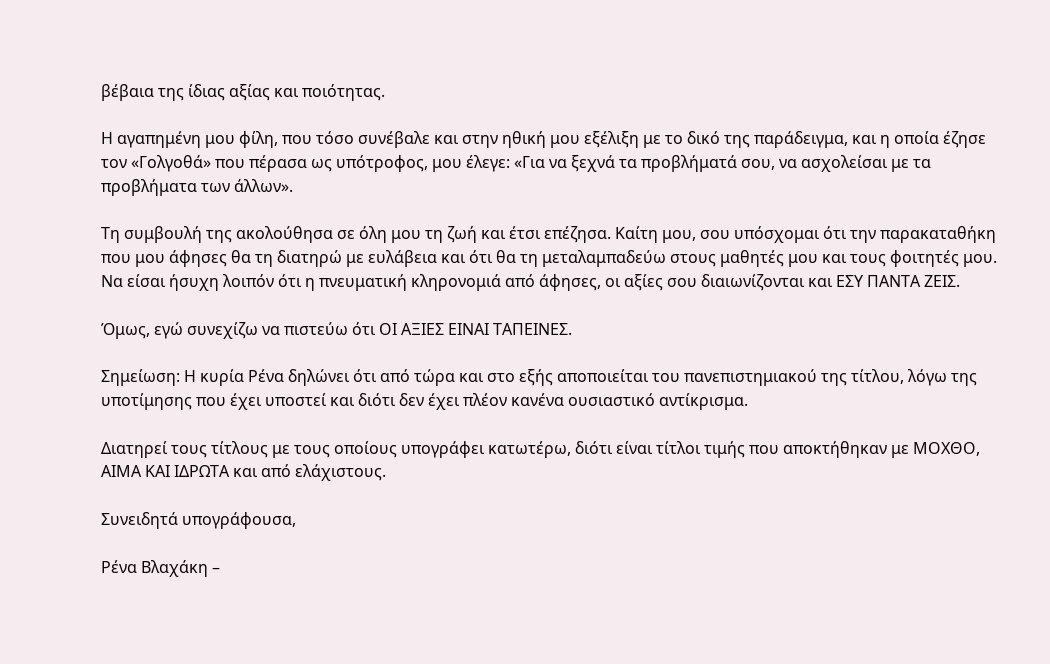βέβαια της ίδιας αξίας και ποιότητας.

Η αγαπημένη μου φίλη, που τόσο συνέβαλε και στην ηθική μου εξέλιξη με το δικό της παράδειγμα, και η οποία έζησε τον «Γολγοθά» που πέρασα ως υπότροφος, μου έλεγε: «Για να ξεχνά τα προβλήματά σου, να ασχολείσαι με τα προβλήματα των άλλων».

Τη συμβουλή της ακολούθησα σε όλη μου τη ζωή και έτσι επέζησα. Καίτη μου, σου υπόσχομαι ότι την παρακαταθήκη που μου άφησες θα τη διατηρώ με ευλάβεια και ότι θα τη μεταλαμπαδεύω στους μαθητές μου και τους φοιτητές μου. Να είσαι ήσυχη λοιπόν ότι η πνευματική κληρονομιά από άφησες, οι αξίες σου διαιωνίζονται και ΕΣΥ ΠΑΝΤΑ ΖΕΙΣ.

Όμως, εγώ συνεχίζω να πιστεύω ότι ΟΙ ΑΞΙΕΣ ΕΙΝΑΙ ΤΑΠΕΙΝΕΣ.

Σημείωση: Η κυρία Ρένα δηλώνει ότι από τώρα και στο εξής αποποιείται του πανεπιστημιακού της τίτλου, λόγω της υποτίμησης που έχει υποστεί και διότι δεν έχει πλέον κανένα ουσιαστικό αντίκρισμα.

Διατηρεί τους τίτλους με τους οποίους υπογράφει κατωτέρω, διότι είναι τίτλοι τιμής που αποκτήθηκαν με ΜΟΧΘΟ, ΑΙΜΑ ΚΑΙ ΙΔΡΩΤΑ και από ελάχιστους.

Συνειδητά υπογράφουσα,

Ρένα Βλαχάκη –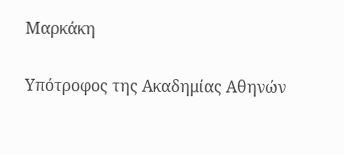Μαρκάκη

Υπότροφος της Ακαδημίας Αθηνών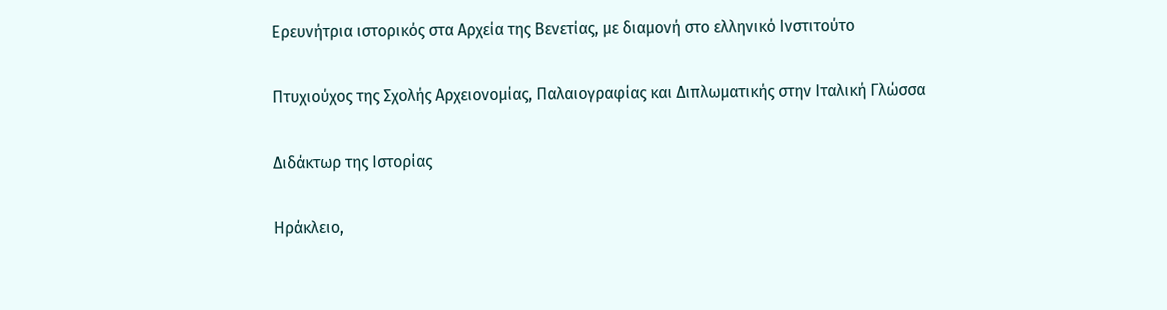Ερευνήτρια ιστορικός στα Αρχεία της Βενετίας, με διαμονή στο ελληνικό Ινστιτούτο

Πτυχιούχος της Σχολής Αρχειονομίας, Παλαιογραφίας και Διπλωματικής στην Ιταλική Γλώσσα

Διδάκτωρ της Ιστορίας

Ηράκλειο,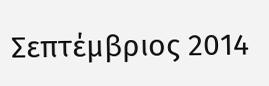Σεπτέμβριος 2014